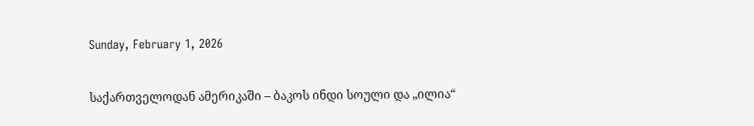Sunday, February 1, 2026

საქართველოდან ამერიკაში – ბაკოს ინდი სოული და „ილია“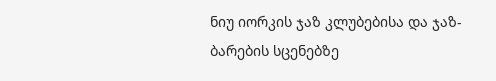ნიუ იორკის ჯაზ კლუბებისა და ჯაზ-ბარების სცენებზე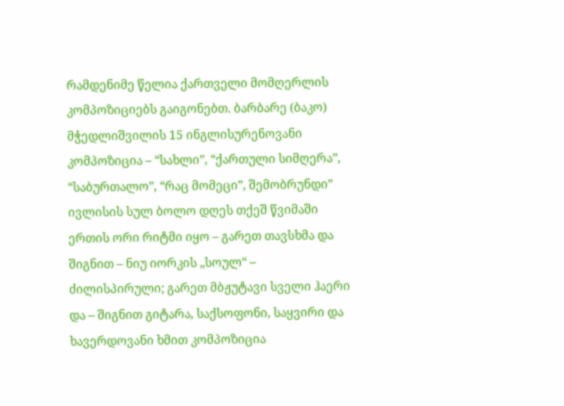რამდენიმე წელია ქართველი მომღერლის კომპოზიციებს გაიგონებთ. ბარბარე (ბაკო) მჭედლიშვილის 15 ინგლისურენოვანი კომპოზიცია – “სახლი”, “ქართული სიმღერა”, “საბურთალო”, “რაც მომეცი”, შემობრუნდი” ივლისის სულ ბოლო დღეს თქეშ წვიმაში ერთის ორი რიტმი იყო – გარეთ თავსხმა და შიგნით – ნიუ იორკის „სოულ“ – ძილისპირული; გარეთ მბჟუტავი სველი ჰაერი და – შიგნით გიტარა, საქსოფონი, საყვირი და ხავერდოვანი ხმით კომპოზიცია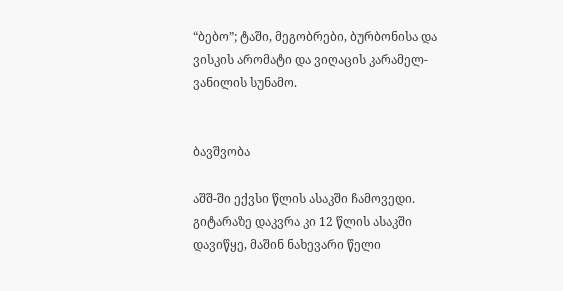“ბებო”; ტაში, მეგობრები, ბურბონისა და ვისკის არომატი და ვიღაცის კარამელ-ვანილის სუნამო.


ბავშვობა

აშშ-ში ექვსი წლის ასაკში ჩამოვედი. გიტარაზე დაკვრა კი 12 წლის ასაკში დავიწყე, მაშინ ნახევარი წელი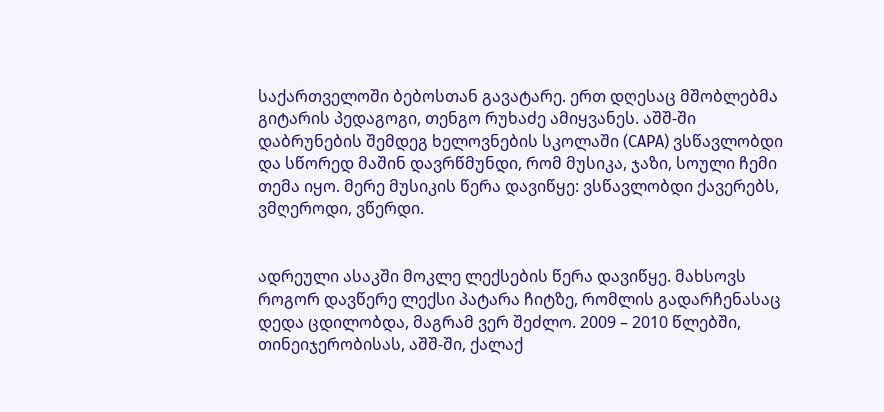საქართველოში ბებოსთან გავატარე. ერთ დღესაც მშობლებმა გიტარის პედაგოგი, თენგო რუხაძე ამიყვანეს. აშშ-ში დაბრუნების შემდეგ ხელოვნების სკოლაში (CAPA) ვსწავლობდი და სწორედ მაშინ დავრწმუნდი, რომ მუსიკა, ჯაზი, სოული ჩემი თემა იყო. მერე მუსიკის წერა დავიწყე: ვსწავლობდი ქავერებს, ვმღეროდი, ვწერდი.


ადრეული ასაკში მოკლე ლექსების წერა დავიწყე. მახსოვს როგორ დავწერე ლექსი პატარა ჩიტზე, რომლის გადარჩენასაც დედა ცდილობდა, მაგრამ ვერ შეძლო. 2009 – 2010 წლებში, თინეიჯერობისას, აშშ-ში, ქალაქ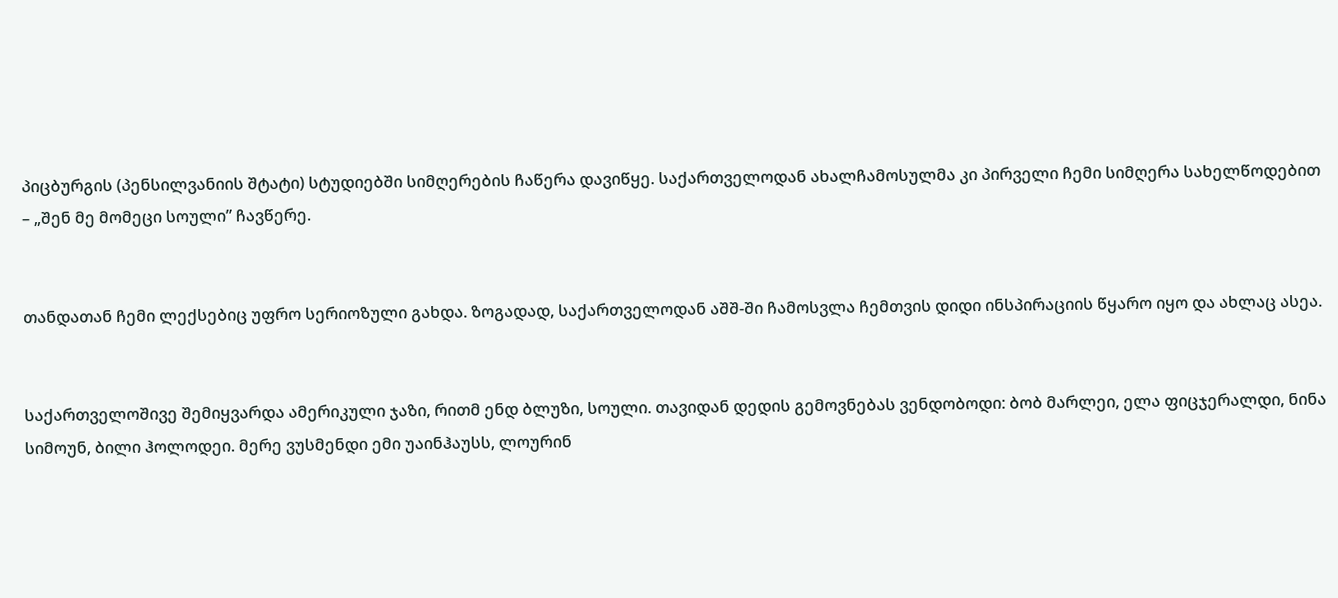პიცბურგის (პენსილვანიის შტატი) სტუდიებში სიმღერების ჩაწერა დავიწყე. საქართველოდან ახალჩამოსულმა კი პირველი ჩემი სიმღერა სახელწოდებით – „შენ მე მომეცი სოული” ჩავწერე.


თანდათან ჩემი ლექსებიც უფრო სერიოზული გახდა. ზოგადად, საქართველოდან აშშ-ში ჩამოსვლა ჩემთვის დიდი ინსპირაციის წყარო იყო და ახლაც ასეა.


საქართველოშივე შემიყვარდა ამერიკული ჯაზი, რითმ ენდ ბლუზი, სოული. თავიდან დედის გემოვნებას ვენდობოდი: ბობ მარლეი, ელა ფიცჯერალდი, ნინა სიმოუნ, ბილი ჰოლოდეი. მერე ვუსმენდი ემი უაინჰაუსს, ლოურინ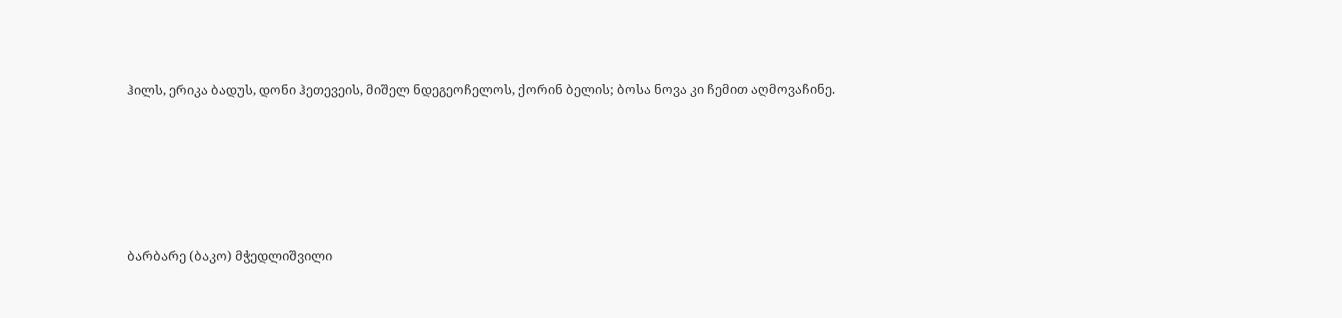ჰილს, ერიკა ბადუს, დონი ჰეთევეის, მიშელ ნდეგეოჩელოს, ქორინ ბელის; ბოსა ნოვა კი ჩემით აღმოვაჩინე.






ბარბარე (ბაკო) მჭედლიშვილი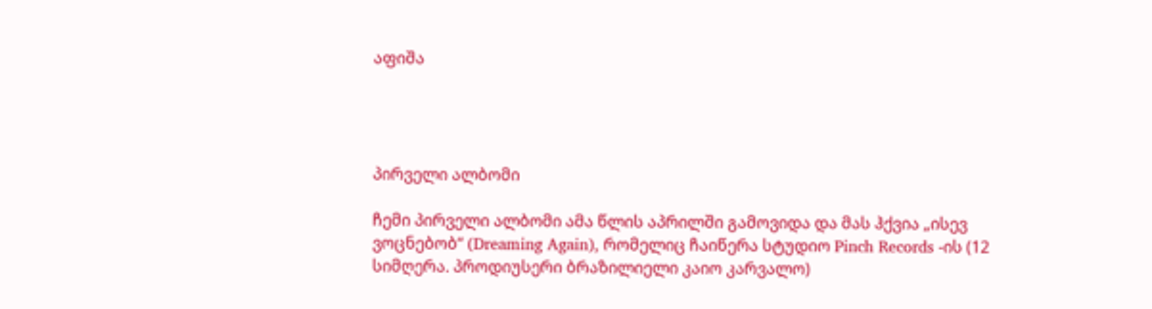აფიშა




პირველი ალბომი

ჩემი პირველი ალბომი ამა წლის აპრილში გამოვიდა და მას ჰქვია „ისევ ვოცნებობ“ (Dreaming Again), რომელიც ჩაიწერა სტუდიო Pinch Records -ის (12 სიმღერა. პროდიუსერი ბრაზილიელი კაიო კარვალო)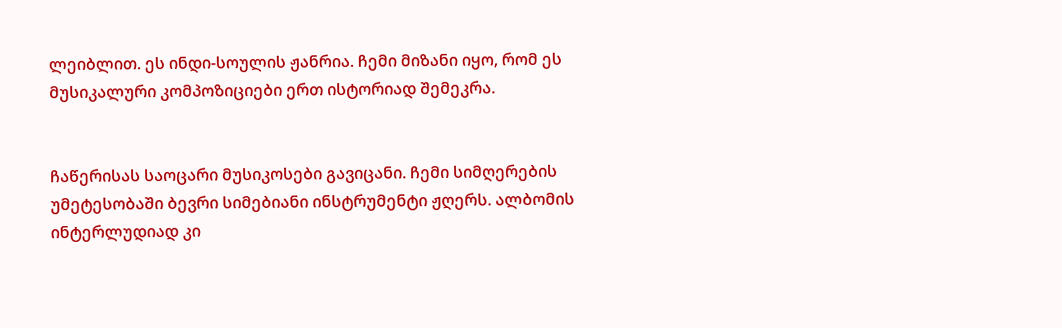ლეიბლით. ეს ინდი-სოულის ჟანრია. ჩემი მიზანი იყო, რომ ეს მუსიკალური კომპოზიციები ერთ ისტორიად შემეკრა.


ჩაწერისას საოცარი მუსიკოსები გავიცანი. ჩემი სიმღერების უმეტესობაში ბევრი სიმებიანი ინსტრუმენტი ჟღერს. ალბომის ინტერლუდიად კი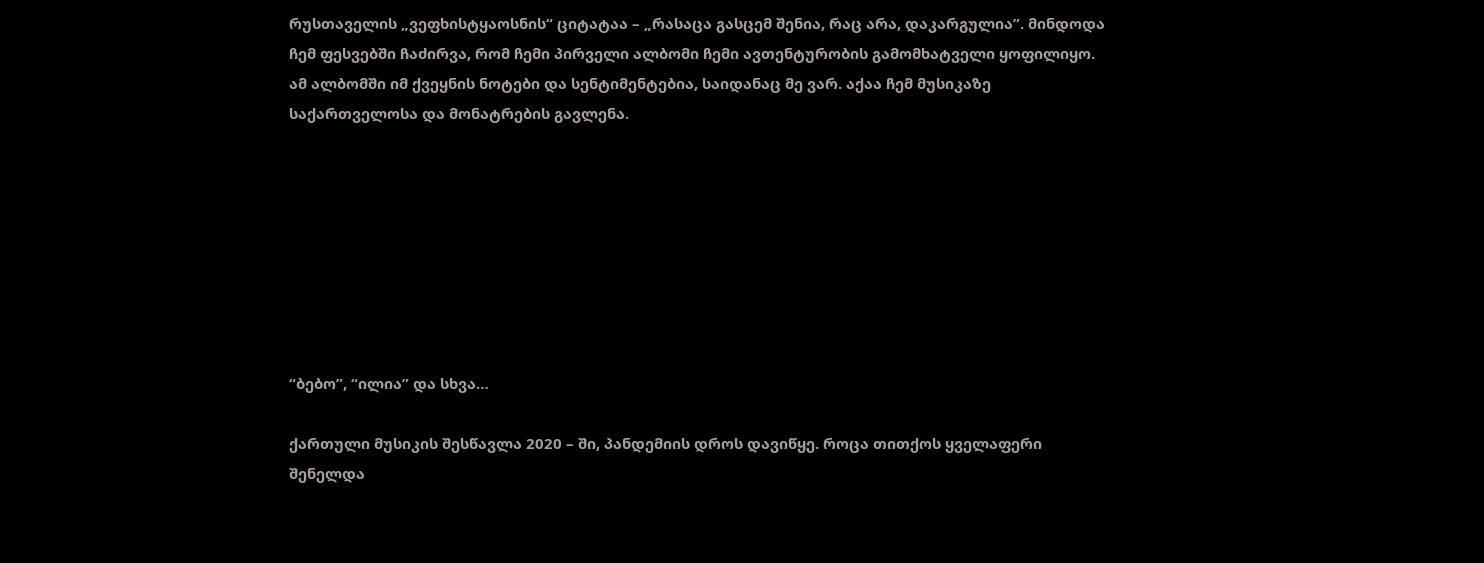რუსთაველის „ვეფხისტყაოსნის“ ციტატაა – „რასაცა გასცემ შენია, რაც არა, დაკარგულია”. მინდოდა ჩემ ფესვებში ჩაძირვა, რომ ჩემი პირველი ალბომი ჩემი ავთენტურობის გამომხატველი ყოფილიყო. ამ ალბომში იმ ქვეყნის ნოტები და სენტიმენტებია, საიდანაც მე ვარ. აქაა ჩემ მუსიკაზე საქართველოსა და მონატრების გავლენა.








“ბებო”, “ილია” და სხვა…

ქართული მუსიკის შესწავლა 2020 – ში, პანდემიის დროს დავიწყე. როცა თითქოს ყველაფერი შენელდა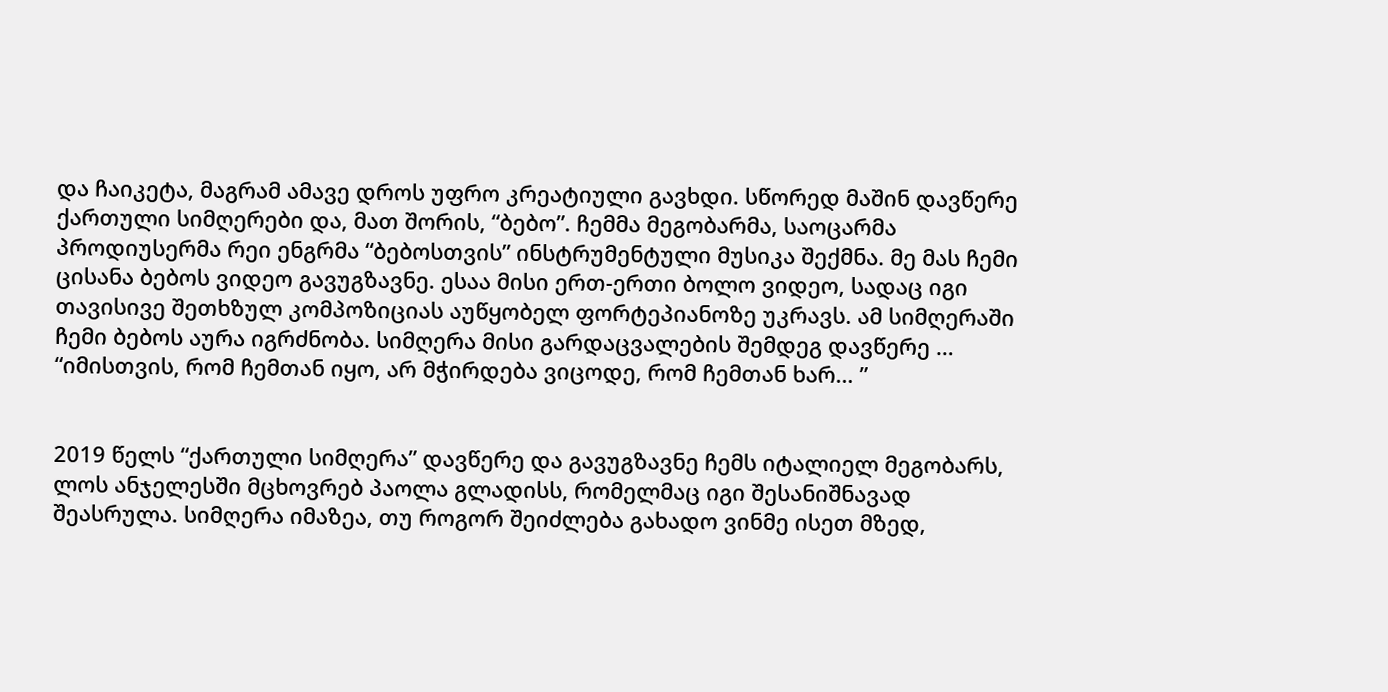და ჩაიკეტა, მაგრამ ამავე დროს უფრო კრეატიული გავხდი. სწორედ მაშინ დავწერე ქართული სიმღერები და, მათ შორის, “ბებო”. ჩემმა მეგობარმა, საოცარმა პროდიუსერმა რეი ენგრმა “ბებოსთვის” ინსტრუმენტული მუსიკა შექმნა. მე მას ჩემი ცისანა ბებოს ვიდეო გავუგზავნე. ესაა მისი ერთ-ერთი ბოლო ვიდეო, სადაც იგი თავისივე შეთხზულ კომპოზიციას აუწყობელ ფორტეპიანოზე უკრავს. ამ სიმღერაში ჩემი ბებოს აურა იგრძნობა. სიმღერა მისი გარდაცვალების შემდეგ დავწერე … “იმისთვის, რომ ჩემთან იყო, არ მჭირდება ვიცოდე, რომ ჩემთან ხარ… ”


2019 წელს “ქართული სიმღერა” დავწერე და გავუგზავნე ჩემს იტალიელ მეგობარს, ლოს ანჯელესში მცხოვრებ პაოლა გლადისს, რომელმაც იგი შესანიშნავად შეასრულა. სიმღერა იმაზეა, თუ როგორ შეიძლება გახადო ვინმე ისეთ მზედ,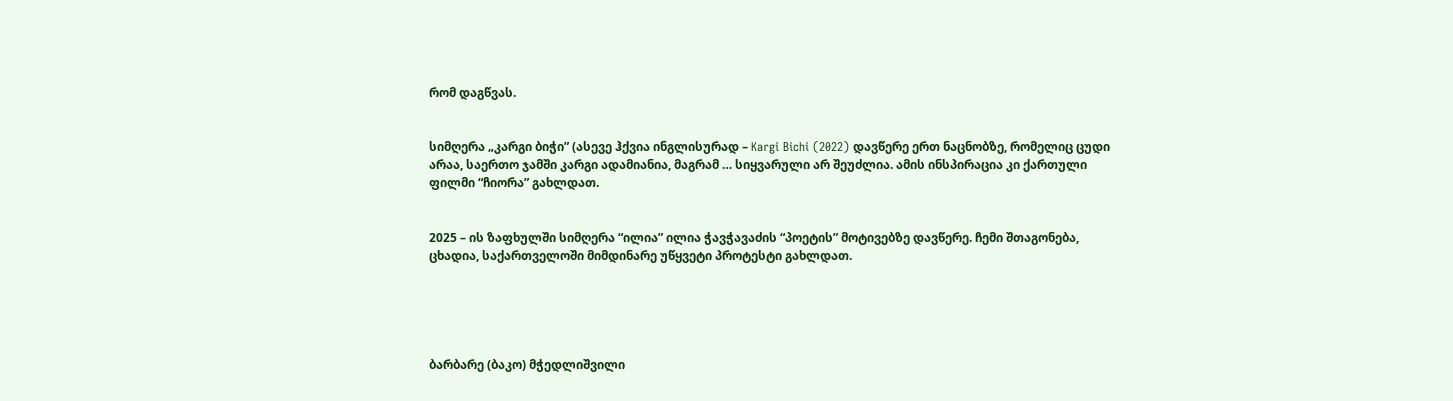რომ დაგწვას.


სიმღერა „კარგი ბიჭი” (ასევე ჰქვია ინგლისურად – Kargi Bichi (2022) დავწერე ერთ ნაცნობზე, რომელიც ცუდი არაა, საერთო ჯამში კარგი ადამიანია, მაგრამ … სიყვარული არ შეუძლია. ამის ინსპირაცია კი ქართული ფილმი “ჩიორა” გახლდათ.


2025 – ის ზაფხულში სიმღერა “ილია” ილია ჭავჭავაძის “პოეტის” მოტივებზე დავწერე. ჩემი შთაგონება, ცხადია, საქართველოში მიმდინარე უწყვეტი პროტესტი გახლდათ.





ბარბარე (ბაკო) მჭედლიშვილი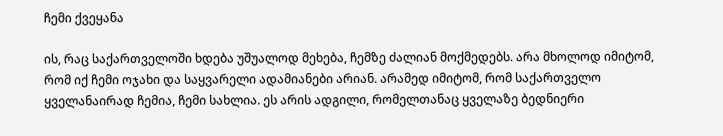ჩემი ქვეყანა

ის, რაც საქართველოში ხდება უშუალოდ მეხება, ჩემზე ძალიან მოქმედებს. არა მხოლოდ იმიტომ, რომ იქ ჩემი ოჯახი და საყვარელი ადამიანები არიან. არამედ იმიტომ, რომ საქართველო ყველანაირად ჩემია, ჩემი სახლია. ეს არის ადგილი, რომელთანაც ყველაზე ბედნიერი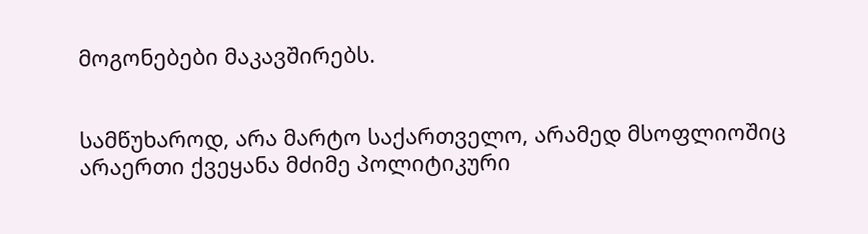მოგონებები მაკავშირებს.


სამწუხაროდ, არა მარტო საქართველო, არამედ მსოფლიოშიც არაერთი ქვეყანა მძიმე პოლიტიკური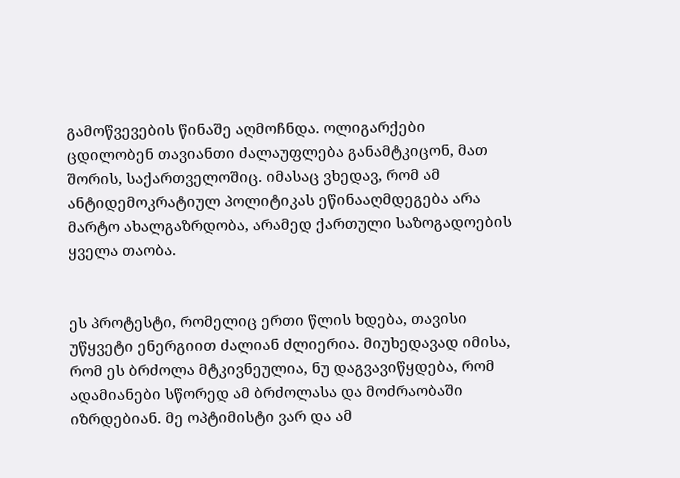გამოწვევების წინაშე აღმოჩნდა. ოლიგარქები ცდილობენ თავიანთი ძალაუფლება განამტკიცონ, მათ შორის, საქართველოშიც. იმასაც ვხედავ, რომ ამ ანტიდემოკრატიულ პოლიტიკას ეწინააღმდეგება არა მარტო ახალგაზრდობა, არამედ ქართული საზოგადოების ყველა თაობა.


ეს პროტესტი, რომელიც ერთი წლის ხდება, თავისი უწყვეტი ენერგიით ძალიან ძლიერია. მიუხედავად იმისა, რომ ეს ბრძოლა მტკივნეულია, ნუ დაგვავიწყდება, რომ ადამიანები სწორედ ამ ბრძოლასა და მოძრაობაში იზრდებიან. მე ოპტიმისტი ვარ და ამ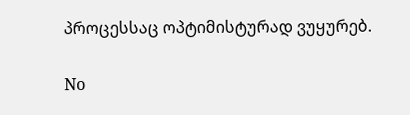პროცესსაც ოპტიმისტურად ვუყურებ.

No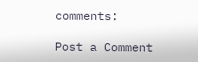comments:

Post a Comment